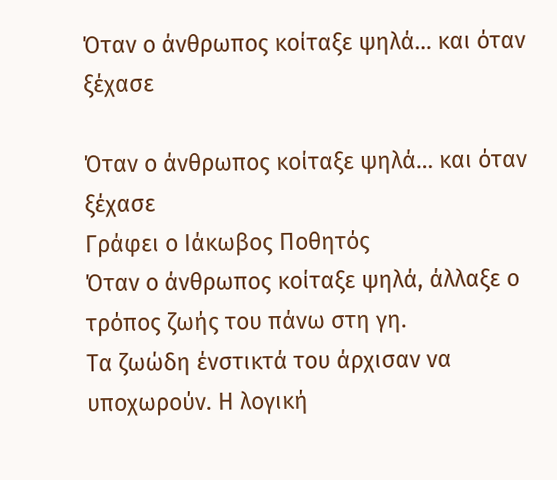Όταν ο άνθρωπος κοίταξε ψηλά… και όταν ξέχασε

Όταν ο άνθρωπος κοίταξε ψηλά… και όταν ξέχασε
Γράφει ο Ιάκωβος Ποθητός
Όταν ο άνθρωπος κοίταξε ψηλά, άλλαξε ο τρόπος ζωής του πάνω στη γη.
Τα ζωώδη ένστικτά του άρχισαν να υποχωρούν. Η λογική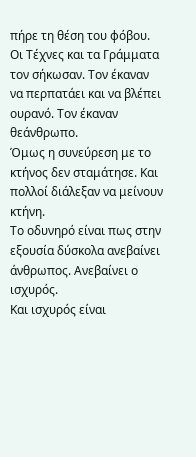πήρε τη θέση του φόβου.
Οι Τέχνες και τα Γράμματα τον σήκωσαν. Τον έκαναν να περπατάει και να βλέπει ουρανό. Τον έκαναν θεάνθρωπο.
Όμως η συνεύρεση με το κτήνος δεν σταμάτησε. Και πολλοί διάλεξαν να μείνουν κτήνη.
Το οδυνηρό είναι πως στην εξουσία δύσκολα ανεβαίνει άνθρωπος. Ανεβαίνει ο ισχυρός.
Και ισχυρός είναι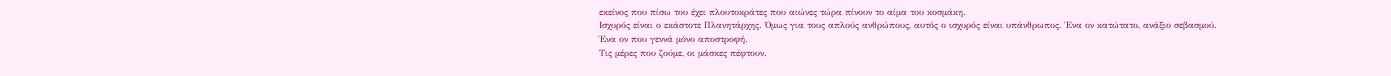εκείνος που πίσω του έχει πλουτοκράτες που αιώνες τώρα πίνουν το αίμα του κοσμάκη.
Ισχυρός είναι ο εκάστοτε Πλανητάρχης. Όμως για τους απλούς ανθρώπους, αυτός ο ισχυρός είναι υπάνθρωπος. Ένα ον κατώτατο, ανάξιο σεβασμού. Ένα ον που γεννά μόνο αποστροφή.
Τις μέρες που ζούμε, οι μάσκες πέφτουν.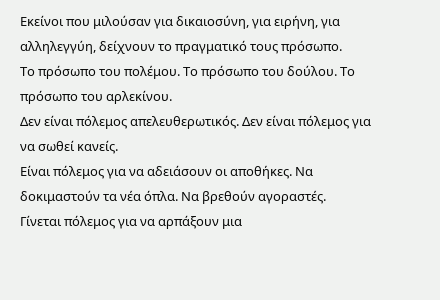Εκείνοι που μιλούσαν για δικαιοσύνη, για ειρήνη, για αλληλεγγύη, δείχνουν το πραγματικό τους πρόσωπο.
Το πρόσωπο του πολέμου. Το πρόσωπο του δούλου. Το πρόσωπο του αρλεκίνου.
Δεν είναι πόλεμος απελευθερωτικός. Δεν είναι πόλεμος για να σωθεί κανείς.
Είναι πόλεμος για να αδειάσουν οι αποθήκες. Να δοκιμαστούν τα νέα όπλα. Να βρεθούν αγοραστές.
Γίνεται πόλεμος για να αρπάξουν μια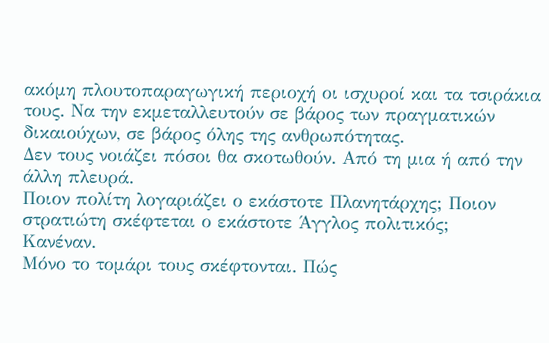ακόμη πλουτοπαραγωγική περιοχή οι ισχυροί και τα τσιράκια τους. Να την εκμεταλλευτούν σε βάρος των πραγματικών δικαιούχων, σε βάρος όλης της ανθρωπότητας.
Δεν τους νοιάζει πόσοι θα σκοτωθούν. Από τη μια ή από την άλλη πλευρά.
Ποιον πολίτη λογαριάζει ο εκάστοτε Πλανητάρχης; Ποιον στρατιώτη σκέφτεται ο εκάστοτε Άγγλος πολιτικός;
Κανέναν.
Μόνο το τομάρι τους σκέφτονται. Πώς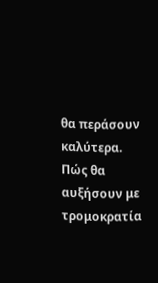θα περάσουν καλύτερα. Πώς θα αυξήσουν με τρομοκρατία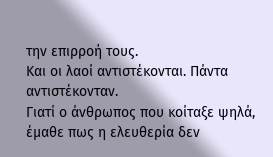την επιρροή τους.
Και οι λαοί αντιστέκονται. Πάντα αντιστέκονταν.
Γιατί ο άνθρωπος που κοίταξε ψηλά, έμαθε πως η ελευθερία δεν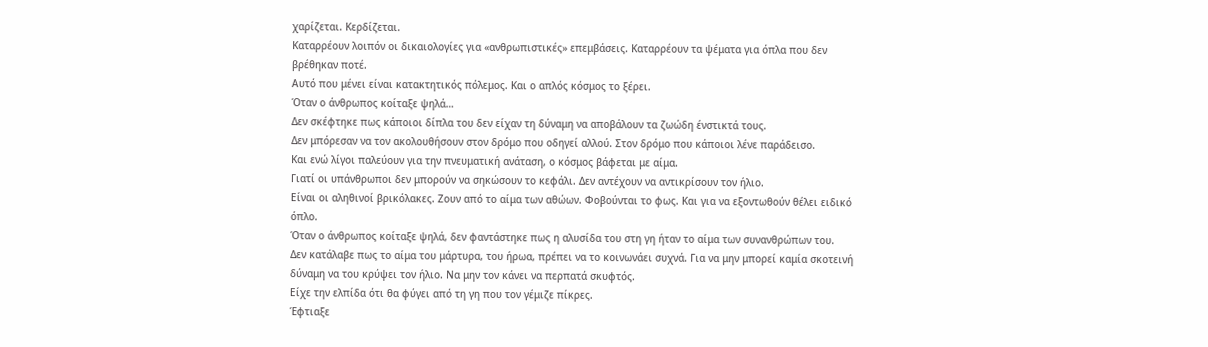χαρίζεται. Κερδίζεται.
Καταρρέουν λοιπόν οι δικαιολογίες για «ανθρωπιστικές» επεμβάσεις. Καταρρέουν τα ψέματα για όπλα που δεν βρέθηκαν ποτέ.
Αυτό που μένει είναι κατακτητικός πόλεμος. Και ο απλός κόσμος το ξέρει.
Όταν ο άνθρωπος κοίταξε ψηλά…
Δεν σκέφτηκε πως κάποιοι δίπλα του δεν είχαν τη δύναμη να αποβάλουν τα ζωώδη ένστικτά τους.
Δεν μπόρεσαν να τον ακολουθήσουν στον δρόμο που οδηγεί αλλού. Στον δρόμο που κάποιοι λένε παράδεισο.
Και ενώ λίγοι παλεύουν για την πνευματική ανάταση, ο κόσμος βάφεται με αίμα.
Γιατί οι υπάνθρωποι δεν μπορούν να σηκώσουν το κεφάλι. Δεν αντέχουν να αντικρίσουν τον ήλιο.
Είναι οι αληθινοί βρικόλακες. Ζουν από το αίμα των αθώων. Φοβούνται το φως. Και για να εξοντωθούν θέλει ειδικό όπλο.
Όταν ο άνθρωπος κοίταξε ψηλά, δεν φαντάστηκε πως η αλυσίδα του στη γη ήταν το αίμα των συνανθρώπων του.
Δεν κατάλαβε πως το αίμα του μάρτυρα, του ήρωα, πρέπει να το κοινωνάει συχνά. Για να μην μπορεί καμία σκοτεινή δύναμη να του κρύψει τον ήλιο. Να μην τον κάνει να περπατά σκυφτός.
Είχε την ελπίδα ότι θα φύγει από τη γη που τον γέμιζε πίκρες.
Έφτιαξε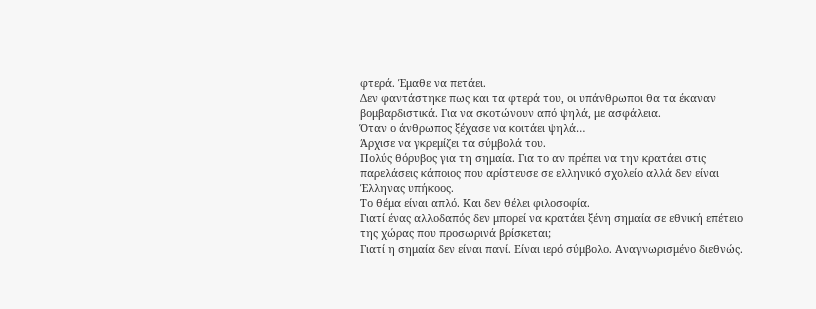φτερά. Έμαθε να πετάει.
Δεν φαντάστηκε πως και τα φτερά του, οι υπάνθρωποι θα τα έκαναν βομβαρδιστικά. Για να σκοτώνουν από ψηλά, με ασφάλεια.
Όταν ο άνθρωπος ξέχασε να κοιτάει ψηλά…
Άρχισε να γκρεμίζει τα σύμβολά του.
Πολύς θόρυβος για τη σημαία. Για το αν πρέπει να την κρατάει στις παρελάσεις κάποιος που αρίστευσε σε ελληνικό σχολείο αλλά δεν είναι Έλληνας υπήκοος.
Το θέμα είναι απλό. Και δεν θέλει φιλοσοφία.
Γιατί ένας αλλοδαπός δεν μπορεί να κρατάει ξένη σημαία σε εθνική επέτειο της χώρας που προσωρινά βρίσκεται;
Γιατί η σημαία δεν είναι πανί. Είναι ιερό σύμβολο. Αναγνωρισμένο διεθνώς.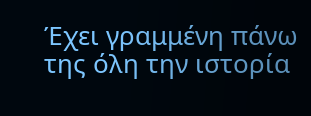Έχει γραμμένη πάνω της όλη την ιστορία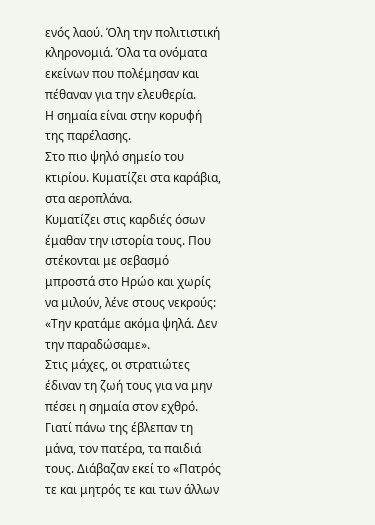ενός λαού. Όλη την πολιτιστική κληρονομιά. Όλα τα ονόματα εκείνων που πολέμησαν και πέθαναν για την ελευθερία.
Η σημαία είναι στην κορυφή της παρέλασης.
Στο πιο ψηλό σημείο του κτιρίου. Κυματίζει στα καράβια, στα αεροπλάνα.
Κυματίζει στις καρδιές όσων έμαθαν την ιστορία τους. Που στέκονται με σεβασμό μπροστά στο Ηρώο και χωρίς να μιλούν, λένε στους νεκρούς: «Την κρατάμε ακόμα ψηλά. Δεν την παραδώσαμε».
Στις μάχες, οι στρατιώτες έδιναν τη ζωή τους για να μην πέσει η σημαία στον εχθρό. Γιατί πάνω της έβλεπαν τη μάνα, τον πατέρα, τα παιδιά τους. Διάβαζαν εκεί το «Πατρός τε και μητρός τε και των άλλων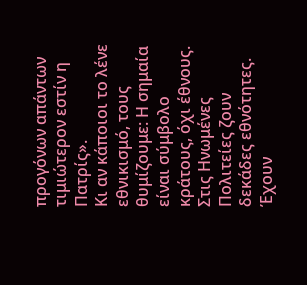προγόνων απάντων τιμιώτερον εστίν η Πατρίς».
Κι αν κάποιοι το λένε εθνικισμό, τους θυμίζουμε: Η σημαία είναι σύμβολο κράτους, όχι έθνους.
Στις Ηνωμένες Πολιτείες ζουν δεκάδες εθνότητες. Έχουν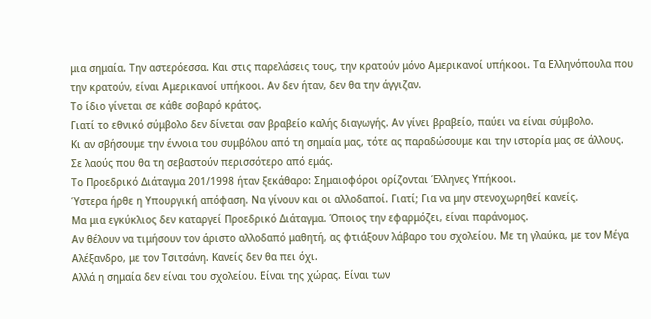μια σημαία. Την αστερόεσσα. Και στις παρελάσεις τους, την κρατούν μόνο Αμερικανοί υπήκοοι. Τα Ελληνόπουλα που την κρατούν, είναι Αμερικανοί υπήκοοι. Αν δεν ήταν, δεν θα την άγγιζαν.
Το ίδιο γίνεται σε κάθε σοβαρό κράτος.
Γιατί το εθνικό σύμβολο δεν δίνεται σαν βραβείο καλής διαγωγής. Αν γίνει βραβείο, παύει να είναι σύμβολο.
Κι αν σβήσουμε την έννοια του συμβόλου από τη σημαία μας, τότε ας παραδώσουμε και την ιστορία μας σε άλλους. Σε λαούς που θα τη σεβαστούν περισσότερο από εμάς.
Το Προεδρικό Διάταγμα 201/1998 ήταν ξεκάθαρο: Σημαιοφόροι ορίζονται Έλληνες Υπήκοοι.
Ύστερα ήρθε η Υπουργική απόφαση. Να γίνουν και οι αλλοδαποί. Γιατί; Για να μην στενοχωρηθεί κανείς.
Μα μια εγκύκλιος δεν καταργεί Προεδρικό Διάταγμα. Όποιος την εφαρμόζει, είναι παράνομος.
Αν θέλουν να τιμήσουν τον άριστο αλλοδαπό μαθητή, ας φτιάξουν λάβαρο του σχολείου. Με τη γλαύκα, με τον Μέγα Αλέξανδρο, με τον Τσιτσάνη. Κανείς δεν θα πει όχι.
Αλλά η σημαία δεν είναι του σχολείου. Είναι της χώρας. Είναι των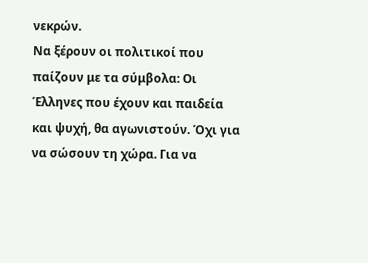νεκρών.
Να ξέρουν οι πολιτικοί που παίζουν με τα σύμβολα: Οι Έλληνες που έχουν και παιδεία και ψυχή, θα αγωνιστούν. Όχι για να σώσουν τη χώρα. Για να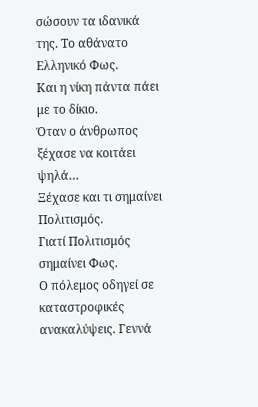σώσουν τα ιδανικά της. Το αθάνατο Ελληνικό Φως.
Και η νίκη πάντα πάει με το δίκιο.
Όταν ο άνθρωπος ξέχασε να κοιτάει ψηλά…
Ξέχασε και τι σημαίνει Πολιτισμός.
Γιατί Πολιτισμός σημαίνει Φως.
Ο πόλεμος οδηγεί σε καταστροφικές ανακαλύψεις. Γεννά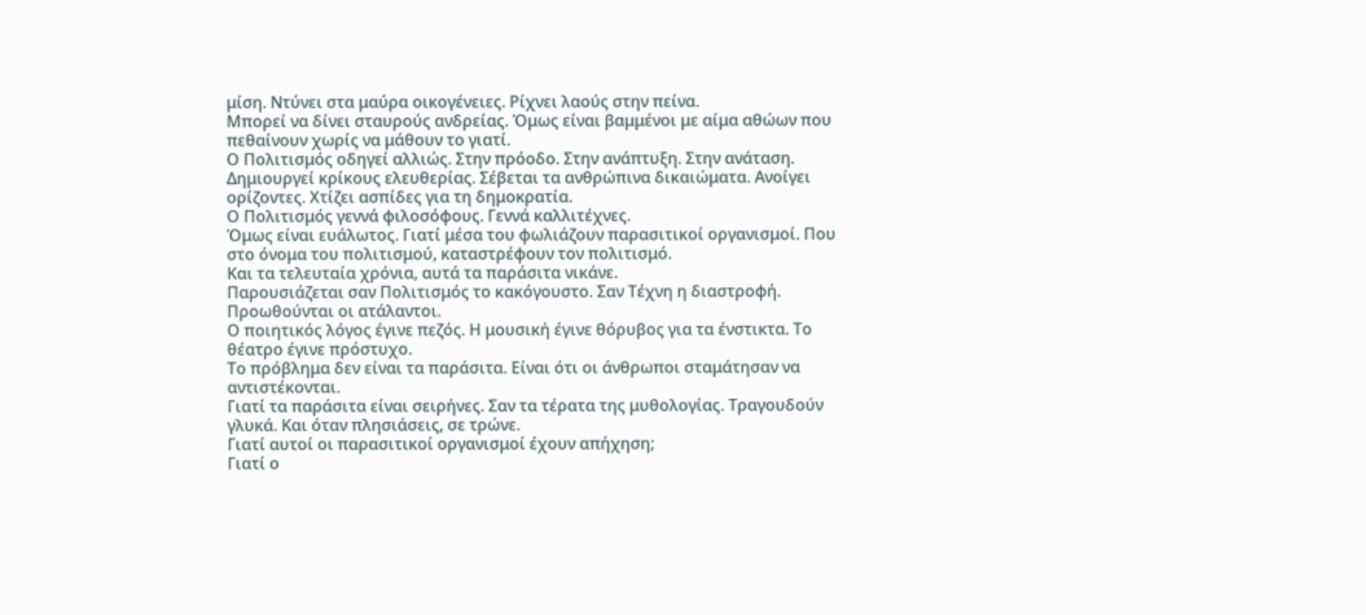μίση. Ντύνει στα μαύρα οικογένειες. Ρίχνει λαούς στην πείνα.
Μπορεί να δίνει σταυρούς ανδρείας. Όμως είναι βαμμένοι με αίμα αθώων που πεθαίνουν χωρίς να μάθουν το γιατί.
Ο Πολιτισμός οδηγεί αλλιώς. Στην πρόοδο. Στην ανάπτυξη. Στην ανάταση.
Δημιουργεί κρίκους ελευθερίας. Σέβεται τα ανθρώπινα δικαιώματα. Ανοίγει ορίζοντες. Χτίζει ασπίδες για τη δημοκρατία.
Ο Πολιτισμός γεννά φιλοσόφους. Γεννά καλλιτέχνες.
Όμως είναι ευάλωτος. Γιατί μέσα του φωλιάζουν παρασιτικοί οργανισμοί. Που στο όνομα του πολιτισμού, καταστρέφουν τον πολιτισμό.
Και τα τελευταία χρόνια, αυτά τα παράσιτα νικάνε.
Παρουσιάζεται σαν Πολιτισμός το κακόγουστο. Σαν Τέχνη η διαστροφή. Προωθούνται οι ατάλαντοι.
Ο ποιητικός λόγος έγινε πεζός. Η μουσική έγινε θόρυβος για τα ένστικτα. Το θέατρο έγινε πρόστυχο.
Το πρόβλημα δεν είναι τα παράσιτα. Είναι ότι οι άνθρωποι σταμάτησαν να αντιστέκονται.
Γιατί τα παράσιτα είναι σειρήνες. Σαν τα τέρατα της μυθολογίας. Τραγουδούν γλυκά. Και όταν πλησιάσεις, σε τρώνε.
Γιατί αυτοί οι παρασιτικοί οργανισμοί έχουν απήχηση;
Γιατί ο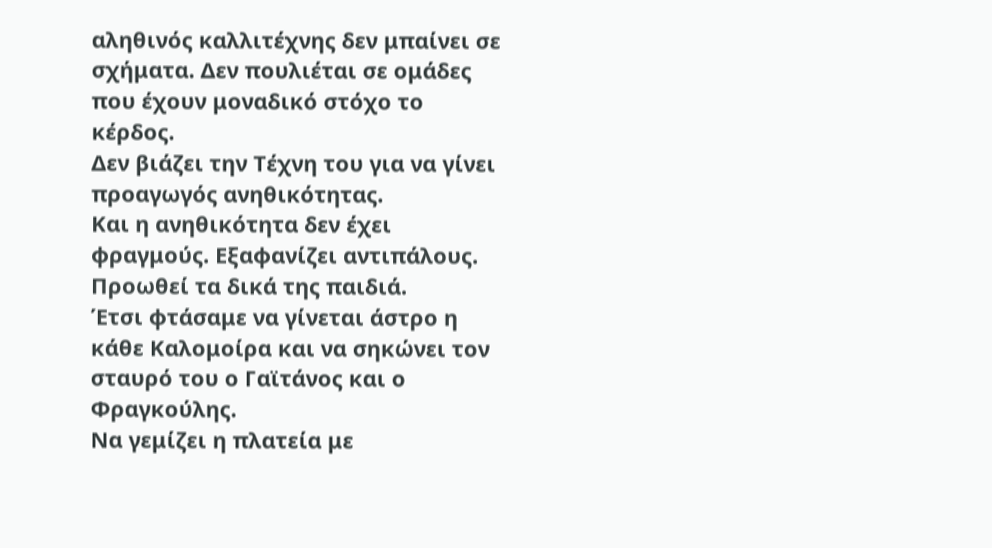αληθινός καλλιτέχνης δεν μπαίνει σε σχήματα. Δεν πουλιέται σε ομάδες που έχουν μοναδικό στόχο το κέρδος.
Δεν βιάζει την Τέχνη του για να γίνει προαγωγός ανηθικότητας.
Και η ανηθικότητα δεν έχει φραγμούς. Εξαφανίζει αντιπάλους. Προωθεί τα δικά της παιδιά.
Έτσι φτάσαμε να γίνεται άστρο η κάθε Καλομοίρα και να σηκώνει τον σταυρό του ο Γαϊτάνος και ο Φραγκούλης.
Να γεμίζει η πλατεία με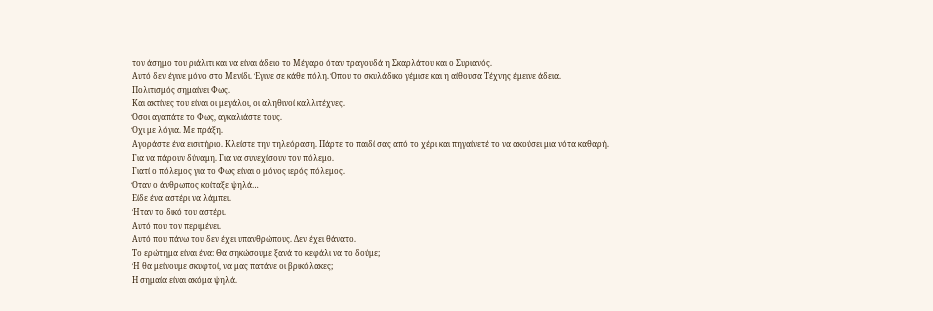τον άσημο του ριάλιτι και να είναι άδειο το Μέγαρο όταν τραγουδά η Σκαρλάτου και ο Συριανός.
Αυτό δεν έγινε μόνο στο Μενίδι. Έγινε σε κάθε πόλη. Όπου το σκυλάδικο γέμισε και η αίθουσα Τέχνης έμεινε άδεια.
Πολιτισμός σημαίνει Φως.
Και ακτίνες του είναι οι μεγάλοι, οι αληθινοί καλλιτέχνες.
Όσοι αγαπάτε το Φως, αγκαλιάστε τους.
Όχι με λόγια. Με πράξη.
Αγοράστε ένα εισιτήριο. Κλείστε την τηλεόραση. Πάρτε το παιδί σας από το χέρι και πηγαίνετέ το να ακούσει μια νότα καθαρή.
Για να πάρουν δύναμη. Για να συνεχίσουν τον πόλεμο.
Γιατί ο πόλεμος για το Φως είναι ο μόνος ιερός πόλεμος.
Όταν ο άνθρωπος κοίταξε ψηλά…
Είδε ένα αστέρι να λάμπει.
Ήταν το δικό του αστέρι.
Αυτό που τον περιμένει.
Αυτό που πάνω του δεν έχει υπανθρώπους. Δεν έχει θάνατο.
Το ερώτημα είναι ένα: Θα σηκώσουμε ξανά το κεφάλι να το δούμε;
Ή θα μείνουμε σκυφτοί, να μας πατάνε οι βρικόλακες;
Η σημαία είναι ακόμα ψηλά.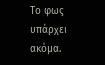Το φως υπάρχει ακόμα.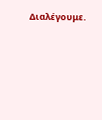Διαλέγουμε.